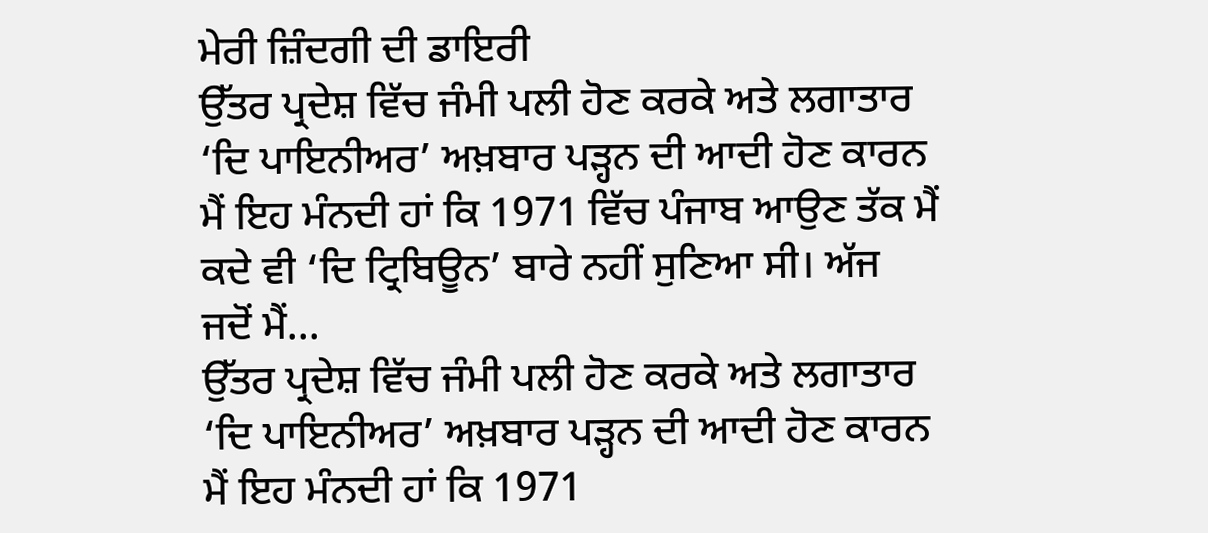ਮੇਰੀ ਜ਼ਿੰਦਗੀ ਦੀ ਡਾਇਰੀ
ਉੱਤਰ ਪ੍ਰਦੇਸ਼ ਵਿੱਚ ਜੰਮੀ ਪਲੀ ਹੋਣ ਕਰਕੇ ਅਤੇ ਲਗਾਤਾਰ ‘ਦਿ ਪਾਇਨੀਅਰ’ ਅਖ਼ਬਾਰ ਪੜ੍ਹਨ ਦੀ ਆਦੀ ਹੋਣ ਕਾਰਨ ਮੈਂ ਇਹ ਮੰਨਦੀ ਹਾਂ ਕਿ 1971 ਵਿੱਚ ਪੰਜਾਬ ਆਉਣ ਤੱਕ ਮੈਂ ਕਦੇ ਵੀ ‘ਦਿ ਟ੍ਰਿਬਿਊਨ’ ਬਾਰੇ ਨਹੀਂ ਸੁਣਿਆ ਸੀ। ਅੱਜ ਜਦੋਂ ਮੈਂ...
ਉੱਤਰ ਪ੍ਰਦੇਸ਼ ਵਿੱਚ ਜੰਮੀ ਪਲੀ ਹੋਣ ਕਰਕੇ ਅਤੇ ਲਗਾਤਾਰ ‘ਦਿ ਪਾਇਨੀਅਰ’ ਅਖ਼ਬਾਰ ਪੜ੍ਹਨ ਦੀ ਆਦੀ ਹੋਣ ਕਾਰਨ ਮੈਂ ਇਹ ਮੰਨਦੀ ਹਾਂ ਕਿ 1971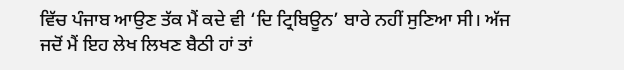ਵਿੱਚ ਪੰਜਾਬ ਆਉਣ ਤੱਕ ਮੈਂ ਕਦੇ ਵੀ ‘ਦਿ ਟ੍ਰਿਬਿਊਨ’ ਬਾਰੇ ਨਹੀਂ ਸੁਣਿਆ ਸੀ। ਅੱਜ ਜਦੋਂ ਮੈਂ ਇਹ ਲੇਖ ਲਿਖਣ ਬੈਠੀ ਹਾਂ ਤਾਂ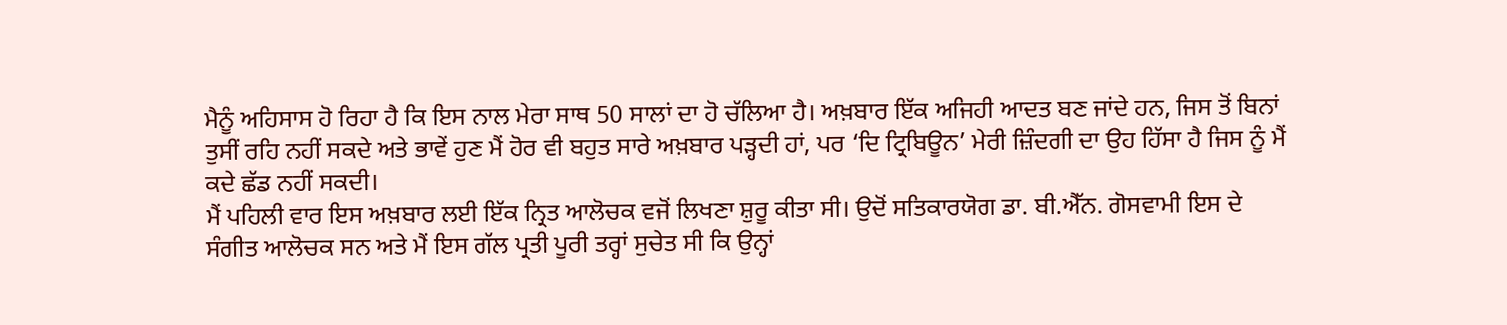ਮੈਨੂੰ ਅਹਿਸਾਸ ਹੋ ਰਿਹਾ ਹੈ ਕਿ ਇਸ ਨਾਲ ਮੇਰਾ ਸਾਥ 50 ਸਾਲਾਂ ਦਾ ਹੋ ਚੱਲਿਆ ਹੈ। ਅਖ਼ਬਾਰ ਇੱਕ ਅਜਿਹੀ ਆਦਤ ਬਣ ਜਾਂਦੇ ਹਨ, ਜਿਸ ਤੋਂ ਬਿਨਾਂ ਤੁਸੀਂ ਰਹਿ ਨਹੀਂ ਸਕਦੇ ਅਤੇ ਭਾਵੇਂ ਹੁਣ ਮੈਂ ਹੋਰ ਵੀ ਬਹੁਤ ਸਾਰੇ ਅਖ਼ਬਾਰ ਪੜ੍ਹਦੀ ਹਾਂ, ਪਰ ‘ਦਿ ਟ੍ਰਿਬਿਊਨ’ ਮੇਰੀ ਜ਼ਿੰਦਗੀ ਦਾ ਉਹ ਹਿੱਸਾ ਹੈ ਜਿਸ ਨੂੰ ਮੈਂ ਕਦੇ ਛੱਡ ਨਹੀਂ ਸਕਦੀ।
ਮੈਂ ਪਹਿਲੀ ਵਾਰ ਇਸ ਅਖ਼ਬਾਰ ਲਈ ਇੱਕ ਨ੍ਰਿਤ ਆਲੋਚਕ ਵਜੋਂ ਲਿਖਣਾ ਸ਼ੁਰੂ ਕੀਤਾ ਸੀ। ਉਦੋਂ ਸਤਿਕਾਰਯੋਗ ਡਾ. ਬੀ.ਐੱਨ. ਗੋਸਵਾਮੀ ਇਸ ਦੇ ਸੰਗੀਤ ਆਲੋਚਕ ਸਨ ਅਤੇ ਮੈਂ ਇਸ ਗੱਲ ਪ੍ਰਤੀ ਪੂਰੀ ਤਰ੍ਹਾਂ ਸੁਚੇਤ ਸੀ ਕਿ ਉਨ੍ਹਾਂ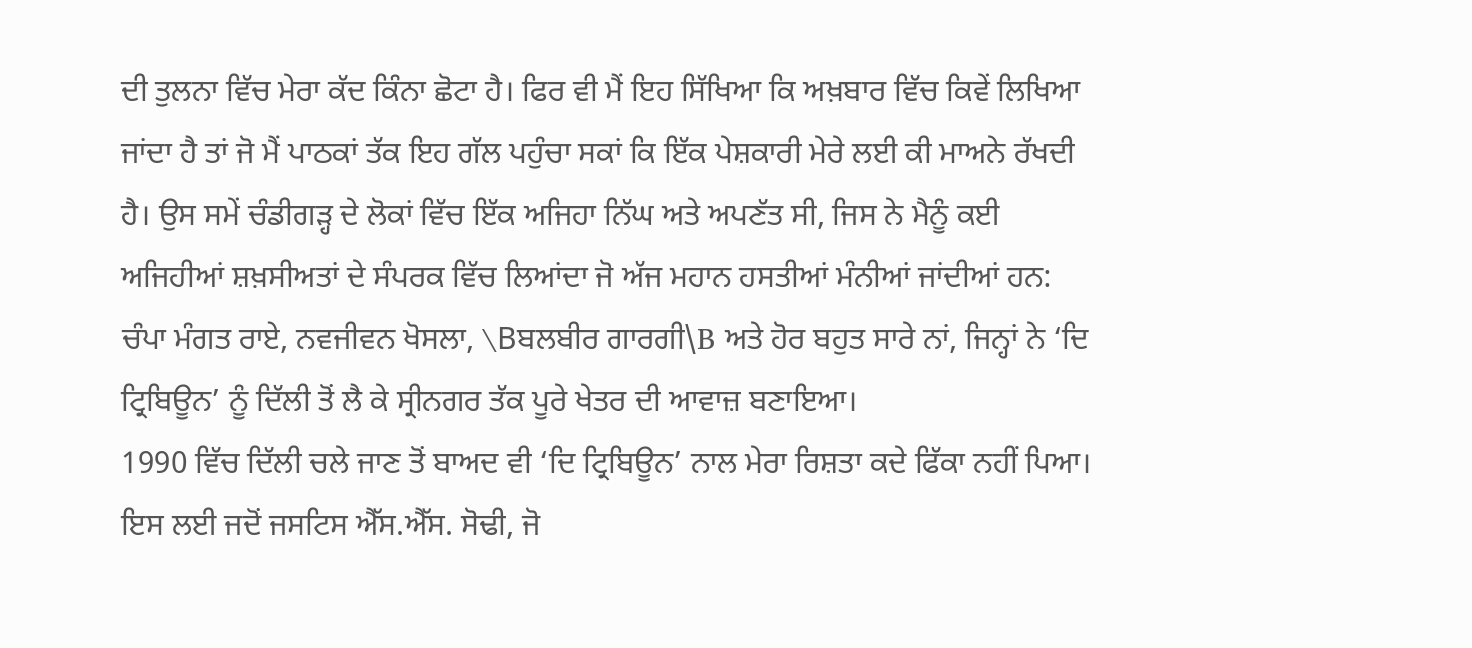ਦੀ ਤੁਲਨਾ ਵਿੱਚ ਮੇਰਾ ਕੱਦ ਕਿੰਨਾ ਛੋਟਾ ਹੈ। ਫਿਰ ਵੀ ਮੈਂ ਇਹ ਸਿੱਖਿਆ ਕਿ ਅਖ਼ਬਾਰ ਵਿੱਚ ਕਿਵੇਂ ਲਿਖਿਆ ਜਾਂਦਾ ਹੈ ਤਾਂ ਜੋ ਮੈਂ ਪਾਠਕਾਂ ਤੱਕ ਇਹ ਗੱਲ ਪਹੁੰਚਾ ਸਕਾਂ ਕਿ ਇੱਕ ਪੇਸ਼ਕਾਰੀ ਮੇਰੇ ਲਈ ਕੀ ਮਾਅਨੇ ਰੱਖਦੀ ਹੈ। ਉਸ ਸਮੇਂ ਚੰਡੀਗੜ੍ਹ ਦੇ ਲੋਕਾਂ ਵਿੱਚ ਇੱਕ ਅਜਿਹਾ ਨਿੱਘ ਅਤੇ ਅਪਣੱਤ ਸੀ, ਜਿਸ ਨੇ ਮੈਨੂੰ ਕਈ ਅਜਿਹੀਆਂ ਸ਼ਖ਼ਸੀਅਤਾਂ ਦੇ ਸੰਪਰਕ ਵਿੱਚ ਲਿਆਂਦਾ ਜੋ ਅੱਜ ਮਹਾਨ ਹਸਤੀਆਂ ਮੰਨੀਆਂ ਜਾਂਦੀਆਂ ਹਨ: ਚੰਪਾ ਮੰਗਤ ਰਾਏ, ਨਵਜੀਵਨ ਖੋਸਲਾ, \Bਬਲਬੀਰ ਗਾਰਗੀ\B ਅਤੇ ਹੋਰ ਬਹੁਤ ਸਾਰੇ ਨਾਂ, ਜਿਨ੍ਹਾਂ ਨੇ ‘ਦਿ ਟ੍ਰਿਬਿਊਨ’ ਨੂੰ ਦਿੱਲੀ ਤੋਂ ਲੈ ਕੇ ਸ੍ਰੀਨਗਰ ਤੱਕ ਪੂਰੇ ਖੇਤਰ ਦੀ ਆਵਾਜ਼ ਬਣਾਇਆ।
1990 ਵਿੱਚ ਦਿੱਲੀ ਚਲੇ ਜਾਣ ਤੋਂ ਬਾਅਦ ਵੀ ‘ਦਿ ਟ੍ਰਿਬਿਊਨ’ ਨਾਲ ਮੇਰਾ ਰਿਸ਼ਤਾ ਕਦੇ ਫਿੱਕਾ ਨਹੀਂ ਪਿਆ। ਇਸ ਲਈ ਜਦੋਂ ਜਸਟਿਸ ਐੱਸ.ਐੱਸ. ਸੋਢੀ, ਜੋ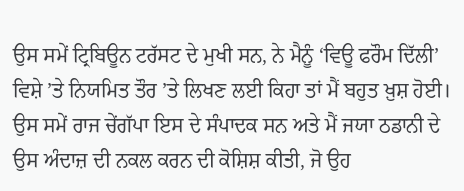ਉਸ ਸਮੇਂ ਟ੍ਰਿਬਿਊਨ ਟਰੱਸਟ ਦੇ ਮੁਖੀ ਸਨ, ਨੇ ਮੈਨੂੰ ‘ਵਿਊ ਫਰੌਮ ਦਿੱਲੀ’ ਵਿਸ਼ੇ ’ਤੇ ਨਿਯਮਿਤ ਤੌਰ ’ਤੇ ਲਿਖਣ ਲਈ ਕਿਹਾ ਤਾਂ ਮੈਂ ਬਹੁਤ ਖ਼ੁਸ਼ ਹੋਈ। ਉਸ ਸਮੇਂ ਰਾਜ ਚੇਂਗੱਪਾ ਇਸ ਦੇ ਸੰਪਾਦਕ ਸਨ ਅਤੇ ਮੈਂ ਜਯਾ ਠਡਾਨੀ ਦੇ ਉਸ ਅੰਦਾਜ਼ ਦੀ ਨਕਲ ਕਰਨ ਦੀ ਕੋਸ਼ਿਸ਼ ਕੀਤੀ, ਜੋ ਉਹ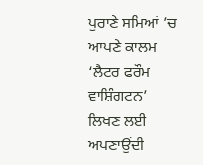ਪੁਰਾਣੇ ਸਮਿਆਂ ’ਚ ਆਪਣੇ ਕਾਲਮ ‘ਲੈਟਰ ਫਰੌਮ ਵਾਸ਼ਿੰਗਟਨ’ ਲਿਖਣ ਲਈ ਅਪਣਾਉਂਦੀ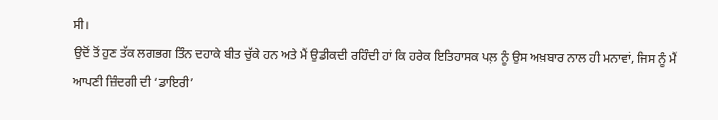ਸੀ।
ਉਦੋਂ ਤੋਂ ਹੁਣ ਤੱਕ ਲਗਭਗ ਤਿੰਨ ਦਹਾਕੇ ਬੀਤ ਚੁੱਕੇ ਹਨ ਅਤੇ ਮੈਂ ਉਡੀਕਦੀ ਰਹਿੰਦੀ ਹਾਂ ਕਿ ਹਰੇਕ ਇਤਿਹਾਸਕ ਪਲ਼ ਨੂੰ ਉਸ ਅਖ਼ਬਾਰ ਨਾਲ ਹੀ ਮਨਾਵਾਂ, ਜਿਸ ਨੂੰ ਮੈਂ ਆਪਣੀ ਜ਼ਿੰਦਗੀ ਦੀ ‘ਡਾਇਰੀ’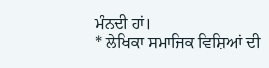ਮੰਨਦੀ ਹਾਂ।
* ਲੇਖਿਕਾ ਸਮਾਜਿਕ ਵਿਸ਼ਿਆਂ ਦੀ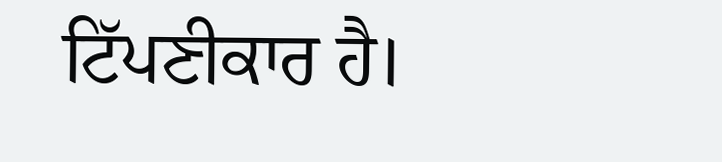ਟਿੱਪਣੀਕਾਰ ਹੈ।